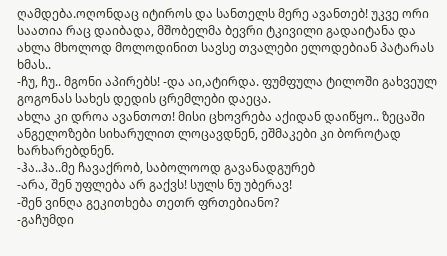ღამდება.ოღონდაც იტიროს და სანთელს მერე ავანთებ! უკვე ორი საათია რაც დაიბადა, მშობელმა ბევრი ტკივილი გადაიტანა და ახლა მხოლოდ მოლოდინით სავსე თვალები ელოდებიან პატარას ხმას..
-ჩუ, ჩუ.. მგონი აპირებს! -და აი,ატირდა. ფუმფულა ტილოში გახვეულ გოგონას სახეს დედის ცრემლები დაეცა.
ახლა კი დროა ავანთოთ! მისი ცხოვრება აქიდან დაიწყო.. ზეცაში ანგელოზები სიხარულით ლოცავდნენ, ეშმაკები კი ბოროტად ხარხარებდნენ.
-ჰა..ჰა..მე ჩავაქრობ, საბოლოოდ გავანადგურებ
-არა, შენ უფლება არ გაქვს! სულს ნუ უბერავ!
-შენ ვინღა გეკითხება თეთრ ფრთებიანო?
-გაჩუმდი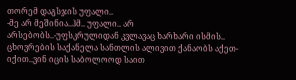თორემ დაგსჯის უფალი..
-მე არ მეშინია..ჰმ.. უფალი.. არ არსებობს..-უფსკრულიდან კვლავაც ხარხარი ისმის.. ცხოვრების საქანელა სანთლის ალივით ქანაობს აქეთ-იქით..ვინ იცის საბოლოოდ საით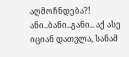აღმოჩნდება?!
ანი..ბანი..განი.. აქ ასე იციან დათვლა, სანამ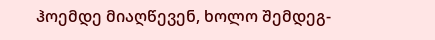ჰოემდე მიაღწევენ, ხოლო შემდეგ-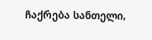ჩაქრება სანთელი,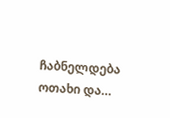ჩაბნელდება ოთახი და…